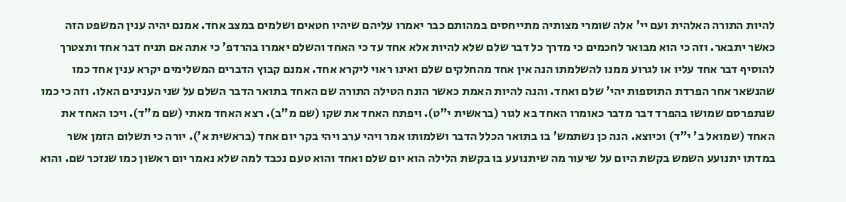להיות התורה האלהית ועם יי' אלה שומרי מצותיה מתייחסים במהותם כבר יאמרו עליהם שיהיו חטאים ושלמים במצב אחד. אמנם יהיה ענין המשפט הזה כאשר יתבאר. וזה כי הוא מבואר לחכמים כי מדרך כל דבר שלם שלא להיות אלא אחד עד כי האחד והשלם יאמרו בהרדפ' כי אתה אם תניח דבר אחד ותצטרך להוסיף דבר אחד עליו או לגרוע ממנו להשלמתו הנה אין אחד מהחלקים שלם ואינו ראוי ליקרא אחד. אמנם קבוץ הדברים המשלימים יקרא ענין אחד כמו שהנשאר אחר הפרדת התוספות יהי' שלם ואחד. והנה להיות האמת כאשר הונח הטילה התורה שם האחד בתואר הדבר השלם על שני הענינים האלו. וזה כי כמו שנתפרסם שמושו בהפרד דבר מדבר כאומרו האחד בא לגור (בראשית י"ט). ויפתח האחד את שקו (שם מ"ב). רצא האחד מאתי (שם מ"ד). ויכו האחד את האחד (שמואל ב' י"ד) וכיוצא. הנה כן נשתמש' בו בתואר הכלל הדבר ושלמותו אמר ויהי ערב ויהי בקר יום אחד (בראשית א'). יורה כי תשלום הזמן אשר במדתו יתנועע השמש בקשת היום על שיעור מה שיתנועע בו בקשת הלילה הוא יום שלם ואחד והוא טעם נכבד למה שלא נאמר יום ראשון כמו שנזכר שם. והוא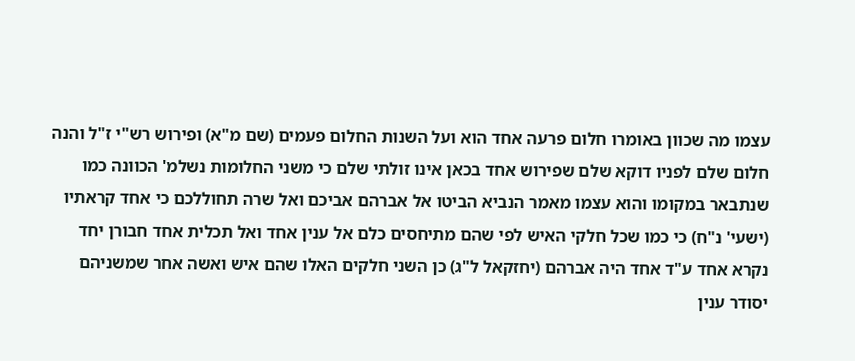עצמו מה שכוון באומרו חלום פרעה אחד הוא ועל השנות החלום פעמים (שם מ"א) ופירוש רש"י ז"ל והנה חלום שלם לפניו דוקא שלם שפירוש אחד בכאן אינו זולתי שלם כי משני החלומות נשלמ' הכוונה כמו שנתבאר במקומו והוא עצמו מאמר הנביא הביטו אל אברהם אביכם ואל שרה תחוללכם כי אחד קראתיו (ישעי' נ"ח) כי כמו שכל חלקי האיש לפי שהם מתיחסים כלם אל ענין אחד ואל תכלית אחד חבורן יחד נקרא אחד ע"ד אחד היה אברהם (יחזקאל ל"ג) כן השני חלקים האלו שהם איש ואשה אחר שמשניהם יסודר ענין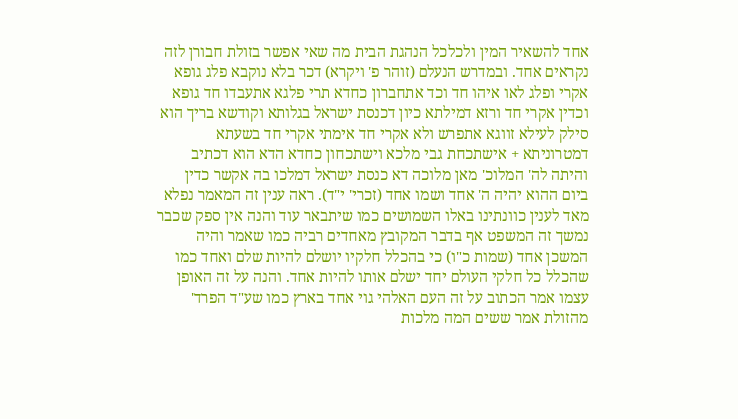אחד להשאיר המין ולכלכל הנהגת הבית מה שאי אפשר בזולת חבורן לזה נקראים אחד. ובמדרש הנעלם (זוהר פ' ויקרא) דכר בלא נוקבא פלג גופא אקרי ופלג לאו איהו חד וכד אתחברון כחדא תרי פלגא אתעבדו חד גופא וכדין אקרי חד ורזא דמילתא כיון דכנסת ישראל בגלותא וקודשא בריך הוא סילק לעילא זווגא אתפרש ולא אקרי חד אימתי אקרי חד בשעתא דמטרוניתא + אישתכחת גבי מלכא וישתכחון כחדא הדא הוא דכתיב והיתה לה' המלוכ' מאן מלוכה דא כנסת ישראל דמלכו בה אקשר כדין ביום ההוא יהיה ה' אחד ושמו אחד (זכרי' י"ד). ראה ענין זה המאמר נפלא מאד לענין כוונתינו באלו השמושים כמו שיתבאר עוד והנה אין ספק שכבר נמשך זה המשפט אף בדבר המקובץ מאחדים רביה כמו שאמר והיה המשכן אחד (שמות כ"ו) כי בהכלל חלקיו יושלם להיות שלם ואחד כמו שהכלל כל חלקי העולם יחד ישלם אותו להיות אחד. והנה על זה האופן עצמו אמר הכתוב על זה העם האלהי גוי אחד בארץ כמו שע"ד הפרד' מהזולת אמר ששים המה מלכות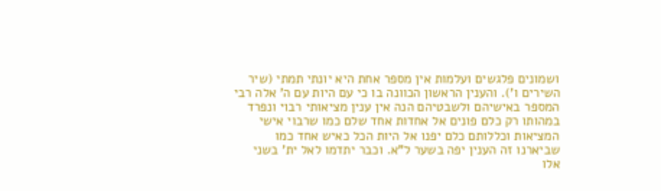ושמונים פלגשים ועלמות אין מספר אחת היא יונתי תמתי (שיר השירים ו'). והענין הראשון הכוונה בו כי עם היות עם ה' אלה רבי המספר באישיהם ולשבטיהם הנה אין ענין מציאותי רבוי ונפרד במהותו רק כלם פונים אל אחדות אחד שלם כמו שרבוי אישי המציאות וכללותם כלם יפנו אל היות הכל כאיש אחד כמו שביארנו זה הענין יפה בשער ל"א. וכבר יתדמו לאל ית' בשני אלו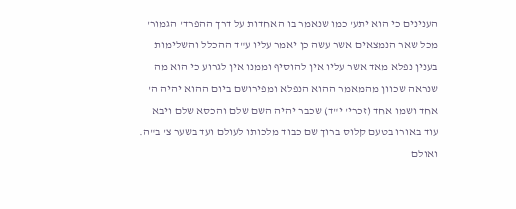הענינים כי הוא יתע' כמו שנאמר בו האחדות על דרך ההפרד' הגמור' מכל שאר הנמצאים אשר עשה כן יאמר עליו ע"ד ההכלל והשלימות בענין נפלא מאד אשר עליו אין להוסיף וממנו אין לגרוע כי הוא מה שנראה שכוון מהמאמר ההוא הנפלא ומפירושם ביום ההוא יהיה ה' אחד ושמו אחד (זכרי' י"ד) שכבר יהיה השם שלם והכסא שלם ויבא עוד באורו בטעם קלוס ברוך שם כבוד מלכותו לעולם ועד בשער צ' ב"ה. ואולם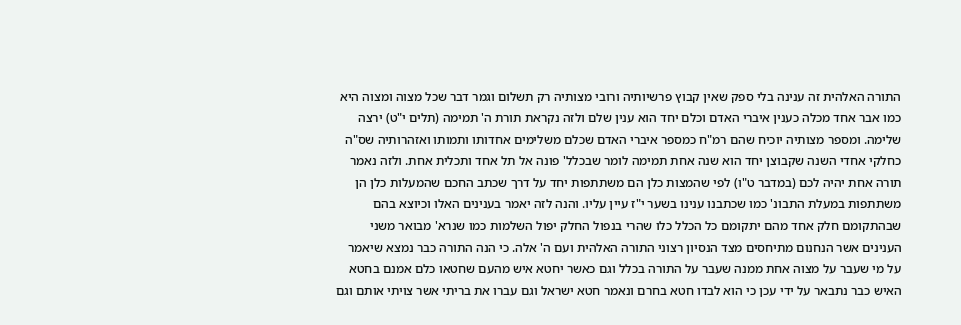התורה האלהית זה ענינה בלי ספק שאין קבוץ פרשיותיה ורובי מצותיה רק תשלום וגמר דבר שכל מצוה ומצוה היא כמו אבר אחד מכלה כענין איברי האדם וכלם יחד הוא ענין שלם ולזה נקראת תורת ה' תמימה (תלים י"ט) ירצה שלימה. ומספר מצותיה יוכיח שהם רמ"ח כמספר איברי האדם שכלם משלימים אחדותו ותמותו ואזהרותיה שס"ה כחלקי אחדי השנה שקבוצן יחד הוא שנה אחת תמימה לומר שבכלל' פונה אל תל אחד ותכלית אחת. ולזה נאמר תורה אחת יהיה לכם (במדבר ט"ו) לפי שהמצות כלן הם משתתפות יחד על דרך שכתב החכם שהמעלות כלן הן משתתפות במעלת התבונ' כמו שכתבנו ענינו בשער י"ז עיין עליו. והנה לזה יאמר בענינים האלו וכיוצא בהם שבהתקומם חלק אחד מהם יתקומם כל הכלל כלו שהרי בנפול החלק יפול השלמות כמו שנרא' מבואר משני הענינים אשר הנחנום מתיחסים מצד הנסיון רצוני התורה האלהית ועם ה' אלה. כי הנה התורה כבר נמצא שיאמר על מי שעבר על מצוה אחת ממנה שעבר על התורה בכלל וגם כאשר יחטא איש מהעם שחטאו כלם אמנם בחטא האיש כבר נתבאר על ידי עכן כי הוא לבדו חטא בחרם ונאמר חטא ישראל וגם עברו את בריתי אשר צויתי אותם וגם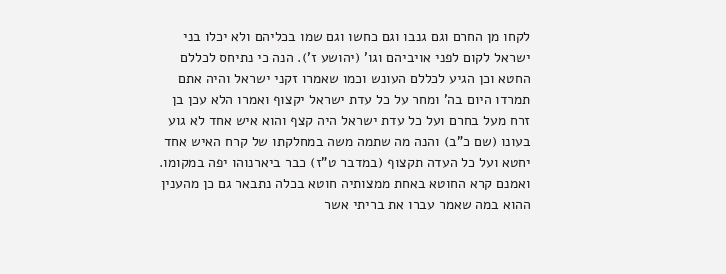לקחו מן החרם וגם גנבו וגם כחשו וגם שמו בכליהם ולא יכלו בני ישראל לקום לפני אויביהם וגו' (יהושע ז'). הנה כי נתיחס לכללם החטא וכן הגיע לכללם העונש וכמו שאמרו זקני ישראל והיה אתם תמרדו היום בה' ומחר על כל עדת ישראל יקצוף ואמרו הלא עכן בן זרח מעל בחרם ועל כל עדת ישראל היה קצף והוא איש אחד לא גוע בעונו (שם כ"ב) והנה מה שתמה משה במחלקתו של קרח האיש אחד יחטא ועל כל העדה תקצוף (במדבר ט"ז) כבר ביארנוהו יפה במקומו. ואמנם קרא החוטא באחת ממצותיה חוטא בכלה נתבאר גם כן מהענין ההוא במה שאמר עברו את בריתי אשר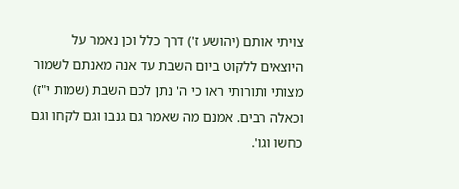צויתי אותם (יהושע ז') דרך כלל וכן נאמר על היוצאים ללקוט ביום השבת עד אנה מאנתם לשמור מצותי ותורותי ראו כי ה' נתן לכם השבת (שמות י"ז) וכאלה רבים. אמנם מה שאמר גם גנבו וגם לקחו וגם כחשו וגו'.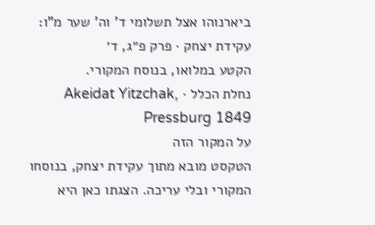ביארנוהו אצל תשלומי ד' וה' שער מ"ו:
עקידת יצחק · פרק פ״ג, ד׳
הקטע במלואו, בנוסח המקורי.
נחלת הכלל · Akeidat Yitzchak, Pressburg 1849
על המקור הזה
הטקסט מובא מתוך עקידת יצחק, בנוסחו המקורי ובלי עריכה. הצגתו כאן היא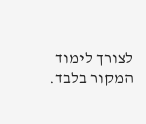לצורך לימוד המקור בלבד.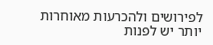לפירושים ולהכרעות מאוחרות יותר יש לפנות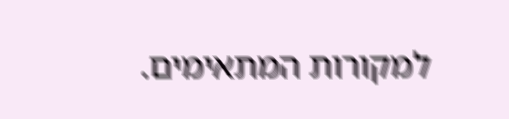למקורות המתאימים.